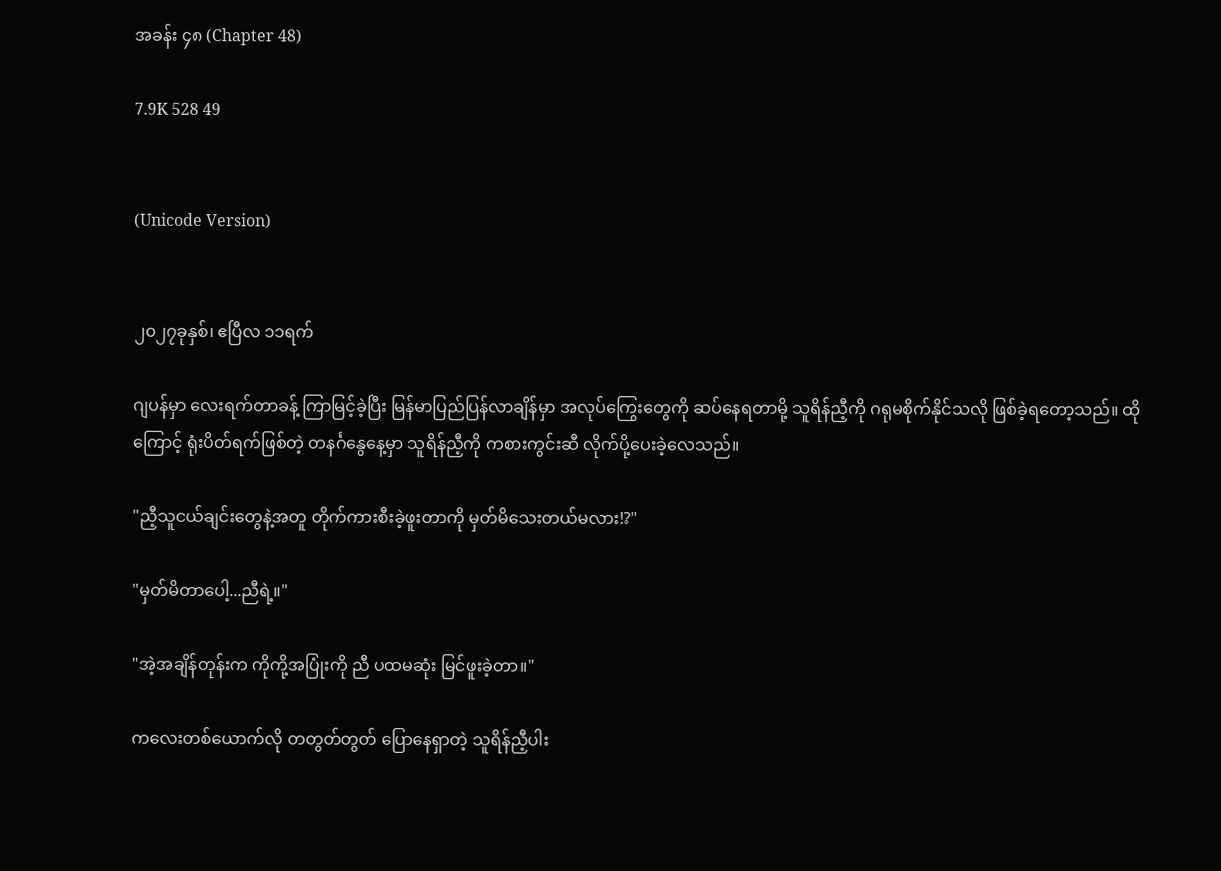အခန်း ၄၈ (Chapter 48)

7.9K 528 49


(Unicode Version)


၂၀၂၇ခုနှစ်၊ ဧပြီလ ၁၁ရက်

ဂျပန်မှာ လေးရက်တာခန့် ကြာမြင့်ခဲ့ပြီး မြန်မာပြည်ပြန်လာချိန်မှာ အလုပ်ကြွေးတွေကို ဆပ်နေရတာမို့ သူရိန်ညီ့ကို ဂရုမစိုက်နိုင်သလို ဖြစ်ခဲ့ရတော့သည်။ ထိုကြောင့် ရုံးပိတ်ရက်ဖြစ်တဲ့ တနင်္ဂနွေနေ့မှာ သူရိန်ညီ့ကို ကစားကွင်းဆီ လိုက်ပို့ပေးခဲ့လေသည်။

"ညီ့သူငယ်ချင်းတွေနဲ့အတူ တိုက်ကားစီးခဲ့ဖူးတာကို မှတ်မိသေးတယ်မလား!?"

"မှတ်မိတာပေါ့...ညီရဲ့။"

"အဲ့အချိန်တုန်းက ကိုကို့အပြုံးကို ညီ ပထမဆုံး မြင်ဖူးခဲ့တာ။"

ကလေးတစ်ယောက်လို တတွတ်တွတ် ပြောနေရှာတဲ့ သူရိန်ညီ့ပါး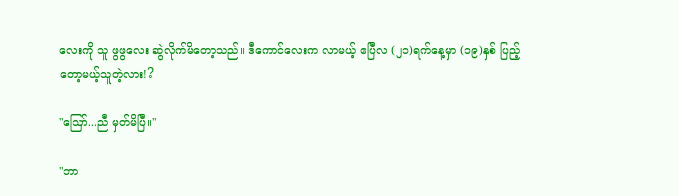လေးကို သူ ဖွဖွလေး ဆွဲလိုက်မိတော့သည်။ ဒီကောင်လေးက လာမယ့် ဧပြီလ (၂၁)ရက်နေ့မှာ (၁၉)နှစ် ပြည့်တော့မယ့်သူတဲ့လား!?

"ဪ...ညီ မှတ်မိပြီ။"

"ဘာ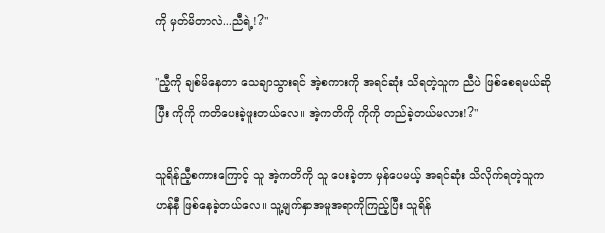ကို မှတ်မိတာလဲ...ညီရဲ့!?"

"ညီ့ကို ချစ်မိနေတာ သေချာသွားရင် အဲ့စကားကို အရင်ဆုံး သိရတဲ့သူက ညီပဲ ဖြစ်‌စေရမယ်ဆိုပြီး ကိုကို ကတိပေးခဲ့ဖူးတယ်လေ။ အဲ့ကတိကို ကိုကို တည်ခဲ့တယ်မလား!?"

သူရိန်ညီ့စကားကြောင့် သူ အဲ့ကတိကို သူ ပေးခဲ့တာ မှန်ပေမယ့် အရင်ဆုံး သိလိုက်ရတဲ့သူက ဟန်နီ ဖြစ်နေခဲ့တယ်လေ။ သူ့မျက်နှာအမူအရာကိုကြည့်ပြီး သူရိန်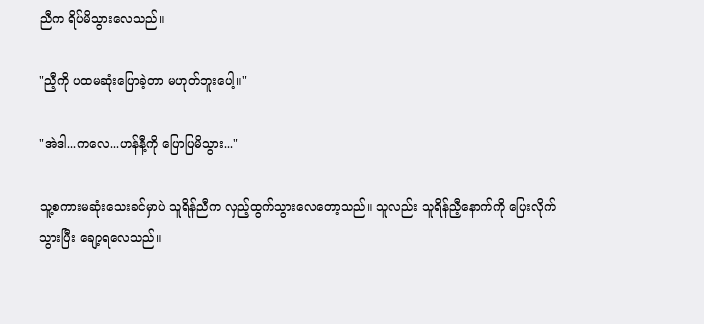ညီက ရိပ်မိသွားလေသည်။

"ညီ့ကို ပထမဆုံးပြောခဲ့တာ မဟုတ်ဘူးပေါ့။"

"အဲဒါ...ကလေ...ဟန်နီ့ကို ပြောပြမိသွား..."

သူ့စကားမဆုံးသေးခင်မှာပဲ သူရိန်ညီက လှည့်ထွက်သွားလေတော့သည်။ သူလည်း သူရိန်ညီ့နောက်ကို ပြေးလိုက်သွားပြီး ချော့ရ‌လေသည်။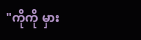"ကိုကို မှား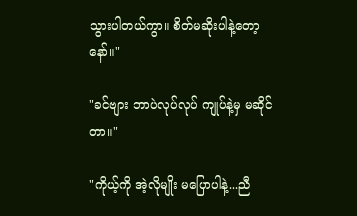သွားပါတယ်ကွာ။ စိတ်မဆိုးပါနဲ့တော့နော်။"

"ခင်ဗျား ဘာပဲလုပ်လုပ် ကျုပ်နဲ့မှ မဆိုင်တာ။"

"ကိုယ့်ကို အဲ့လိုမျိုး မပြောပါနဲ့...ညီ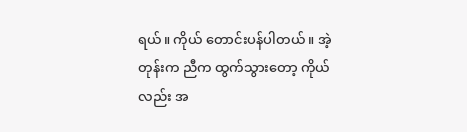ရယ်။ ကိုယ် တောင်းပန်ပါတယ်။ အဲ့တုန်းက ညီက ထွက်သွားတော့ ကိုယ်လည်း အ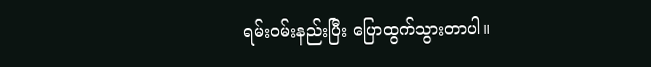ရမ်း၀မ်းနည်းပြီး ပြောထွက်သွားတာပါ။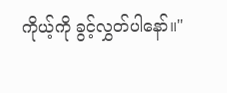ကိုယ့်ကို ခွင့်လွှတ်ပါနော်။"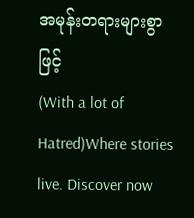အမုန်းတရားများစွာဖြင့်                                    (With a lot of Hatred)Where stories live. Discover now